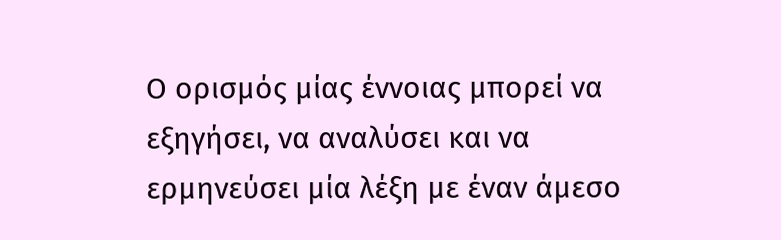Ο ορισμός μίας έννοιας μπορεί να εξηγήσει, να αναλύσει και να ερμηνεύσει μία λέξη με έναν άμεσο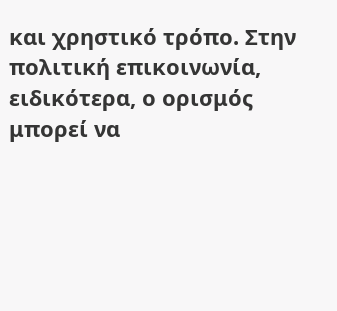και χρηστικό τρόπο. Στην πολιτική επικοινωνία, ειδικότερα, ο ορισμός μπορεί να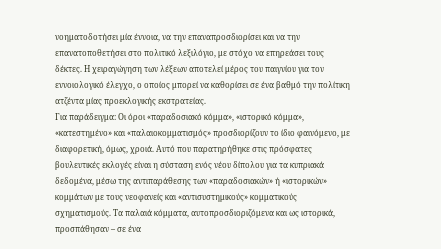νοηματοδοτήσει μία έννοια, να την επαναπροσδιορίσει και να την επανατοποθετήσει στο πολιτικό λεξιλόγιο, με στόχο να επηρεάσει τους δέκτες. Η χειραγώγηση των λέξεων αποτελεί μέρος του παιγνίου για τον εννοιολογικό έλεγχο, ο οποίος μπορεί να καθορίσει σε ένα βαθμό την πολίτικη ατζέντα μίας προεκλογικής εκστρατείας.
Για παράδειγμα: Οι όροι «παραδοσιακό κόμμα», «ιστορικό κόμμα», «κατεστημένο» και «παλαιοκομματισμός» προσδιορίζουν το ίδιο φαινόμενο, με διαφορετική, όμως, χροιά. Αυτό που παρατηρήθηκε στις πρόσφατες βουλευτικές εκλογές είναι η σύσταση ενός νέου δίπολου για τα κυπριακά δεδομένα, μέσω της αντιπαράθεσης των «παραδοσιακών» ή «ιστορικών» κομμάτων με τους νεοφανείς και «αντισυστημικούς» κομματικούς σχηματισμούς. Τα παλαιά κόμματα, αυτοπροσδιοριζόμενα και ως ιστορικά, προσπάθησαν – σε ένα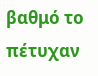βαθμό το πέτυχαν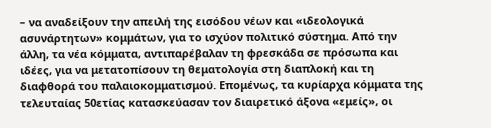– να αναδείξουν την απειλή της εισόδου νέων και «ιδεολογικά ασυνάρτητων» κομμάτων, για το ισχύον πολιτικό σύστημα. Από την άλλη, τα νέα κόμματα, αντιπαρέβαλαν τη φρεσκάδα σε πρόσωπα και ιδέες, για να μετατοπίσουν τη θεματολογία στη διαπλοκή και τη διαφθορά του παλαιοκομματισμού. Επομένως, τα κυρίαρχα κόμματα της τελευταίας 50ετίας κατασκεύασαν τον διαιρετικό άξονα «εμείς», οι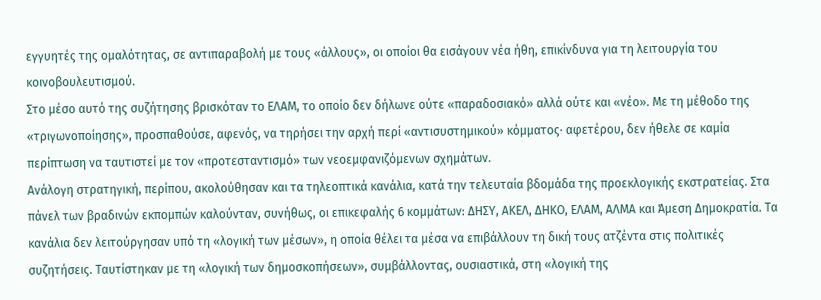εγγυητές της ομαλότητας, σε αντιπαραβολή με τους «άλλους», οι οποίοι θα εισάγουν νέα ήθη, επικίνδυνα για τη λειτουργία του κοινοβουλευτισμού.
Στο μέσο αυτό της συζήτησης βρισκόταν το ΕΛΑΜ, το οποίο δεν δήλωνε ούτε «παραδοσιακό» αλλά ούτε και «νέο». Με τη μέθοδο της «τριγωνοποίησης», προσπαθούσε, αφενός, να τηρήσει την αρχή περί «αντισυστημικού» κόμματος· αφετέρου, δεν ήθελε σε καμία περίπτωση να ταυτιστεί με τον «προτεσταντισμό» των νεοεμφανιζόμενων σχημάτων.
Ανάλογη στρατηγική, περίπου, ακολούθησαν και τα τηλεοπτικά κανάλια, κατά την τελευταία βδομάδα της προεκλογικής εκστρατείας. Στα πάνελ των βραδινών εκπομπών καλούνταν, συνήθως, οι επικεφαλής 6 κομμάτων: ΔΗΣΥ, ΑΚΕΛ, ΔΗΚΟ, ΕΛΑΜ, ΑΛΜΑ και Άμεση Δημοκρατία. Τα κανάλια δεν λειτούργησαν υπό τη «λογική των μέσων», η οποία θέλει τα μέσα να επιβάλλουν τη δική τους ατζέντα στις πολιτικές συζητήσεις. Ταυτίστηκαν με τη «λογική των δημοσκοπήσεων», συμβάλλοντας, ουσιαστικά, στη «λογική της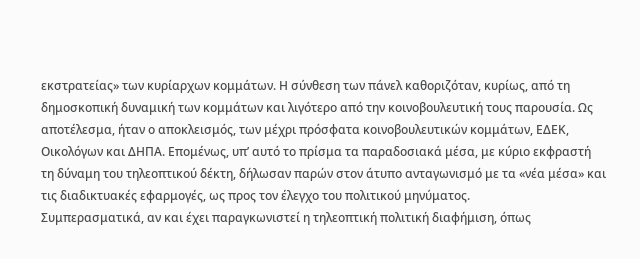εκστρατείας» των κυρίαρχων κομμάτων. Η σύνθεση των πάνελ καθοριζόταν, κυρίως, από τη δημοσκοπική δυναμική των κομμάτων και λιγότερο από την κοινοβουλευτική τους παρουσία. Ως αποτέλεσμα, ήταν ο αποκλεισμός, των μέχρι πρόσφατα κοινοβουλευτικών κομμάτων, ΕΔΕΚ, Οικολόγων και ΔΗΠΑ. Επομένως, υπ’ αυτό το πρίσμα τα παραδοσιακά μέσα, με κύριο εκφραστή τη δύναμη του τηλεοπτικού δέκτη, δήλωσαν παρών στον άτυπο ανταγωνισμό με τα «νέα μέσα» και τις διαδικτυακές εφαρμογές, ως προς τον έλεγχο του πολιτικού μηνύματος.
Συμπερασματικά, αν και έχει παραγκωνιστεί η τηλεοπτική πολιτική διαφήμιση, όπως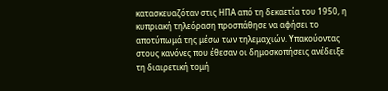κατασκευαζόταν στις ΗΠΑ από τη δεκαετία του 1950, η κυπριακή τηλεόραση προσπάθησε να αφήσει το αποτύπωμά της μέσω των τηλεμαχιών. Υπακούοντας στους κανόνες που έθεσαν οι δημοσκοπήσεις ανέδειξε τη διαιρετική τομή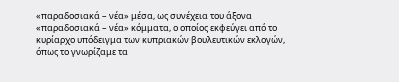«παραδοσιακά – νέα» μέσα, ως συνέχεια του άξονα «παραδοσιακά – νέα» κόμματα, ο οποίος εκφεύγει από το κυρίαρχο υπόδειγμα των κυπριακών βουλευτικών εκλογών, όπως το γνωρίζαμε τα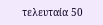τελευταία 50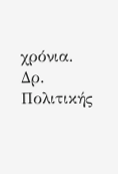χρόνια.
Δρ. Πολιτικής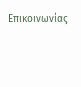Επικοινωνίας